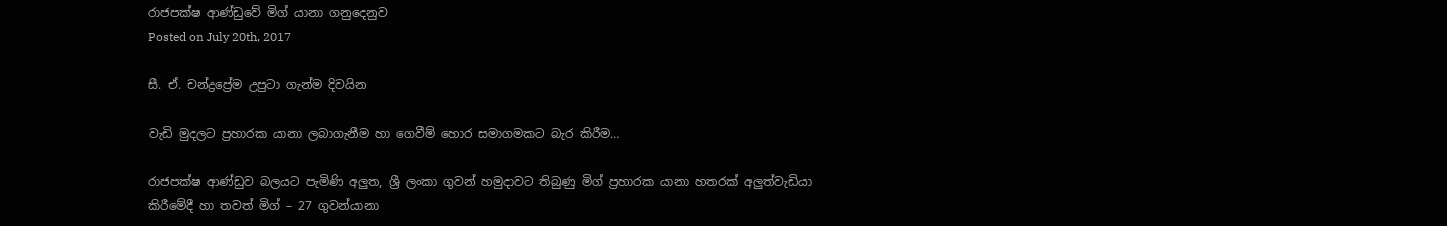රාජපක්‌ෂ ආණ්‌ඩුවේ මිග් යානා ගනුදෙනුව
Posted on July 20th, 2017

සී. ඒ. චන්ද්‍රප්‍රේම උපුටා ගැන්ම දිවයින

වැඩි මුදලට ප්‍රහාරක යානා ලබාගැනීම හා ගෙවීම් හොර සමාගමකට බැර කිරීම…

රාජපක්‌ෂ ආණ්‌ඩුව බලයට පැමිණි අලුත, ශ්‍රී ලංකා ගුවන් හමුදාවට තිබුණු මිග් ප්‍රහාරක යානා හතරක්‌ අලුත්වැඩියා කිරීමේදී හා තවත් මිග් – 27 ගුවන්යානා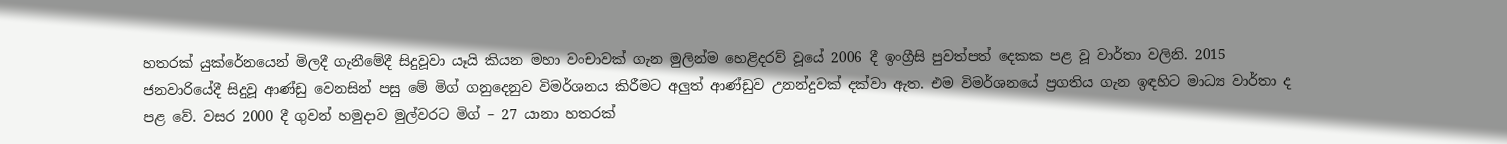හතරක්‌ යුක්‌රේනයෙන් මිලදී ගැනීමේදී සිදුවූවා යෑයි කියන මහා වංචාවක්‌ ගැන මුලින්ම හෙළිදරව් වූයේ 2006 දී ඉංග්‍රීසි පුවත්පත් දෙකක පළ වූ වාර්තා වලිනි. 2015 ජනවාරියේදී සිදුවූ ආණ්‌ඩු වෙනසින් පසු මේ මිග් ගනුදෙනුව විමර්ශනය කිරීමට අලුත් ආණ්‌ඩුව උනන්දුවක්‌ දක්‌වා ඇත. එම විමර්ශනයේ ප්‍රගතිය ගැන ඉඳහිට මාධ්‍ය වාර්තා ද පළ වේ. වසර 2000 දී ගුවන් හමුදාව මුල්වරට මිග් – 27 යානා හතරක්‌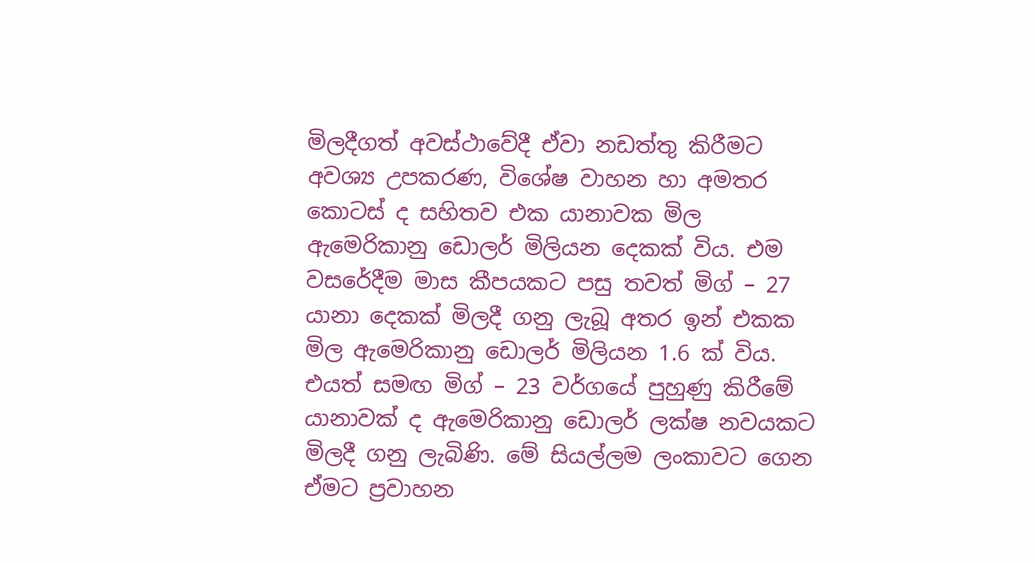මිලදීගත් අවස්‌ථාවේදී ඒවා නඩත්තු කිරීමට අවශ්‍ය උපකරණ, විශේෂ වාහන හා අමතර කොටස්‌ ද සහිතව එක යානාවක මිල ඇමෙරිකානු ඩොලර් මිලියන දෙකක්‌ විය. එම වසරේදීම මාස කීපයකට පසු තවත් මිග් – 27 යානා දෙකක්‌ මිලදී ගනු ලැබූ අතර ඉන් එකක මිල ඇමෙරිකානු ඩොලර් මිලියන 1.6 ක්‌ විය. එයත් සමඟ මිග් – 23 වර්ගයේ පුහුණු කිරීමේ යානාවක්‌ ද ඇමෙරිකානු ඩොලර් ලක්‌ෂ නවයකට මිලදී ගනු ලැබිණි. මේ සියල්ලම ලංකාවට ගෙන ඒමට ප්‍රවාහන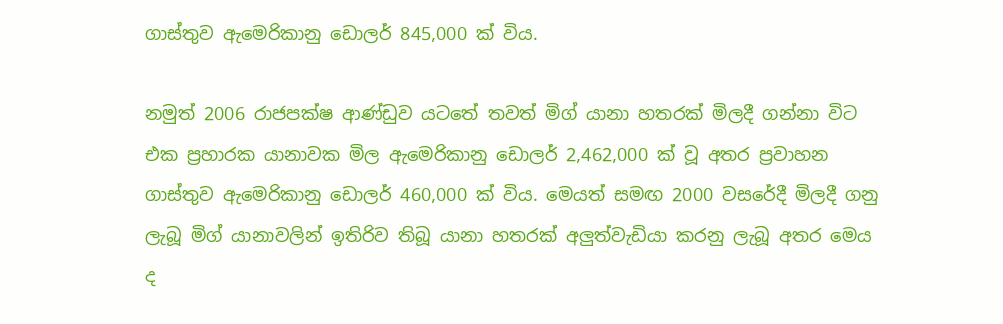ගාස්‌තුව ඇමෙරිකානු ඩොලර් 845,000 ක්‌ විය.

නමුත් 2006 රාජපක්‌ෂ ආණ්‌ඩුව යටතේ තවත් මිග් යානා හතරක්‌ මිලදී ගන්නා විට එක ප්‍රහාරක යානාවක මිල ඇමෙරිකානු ඩොලර් 2,462,000 ක්‌ වූ අතර ප්‍රවාහන ගාස්‌තුව ඇමෙරිකානු ඩොලර් 460,000 ක්‌ විය. මෙයත් සමඟ 2000 වසරේදී මිලදී ගනු ලැබූ මිග් යානාවලින් ඉතිරිව තිබූ යානා හතරක්‌ අලුත්වැඩියා කරනු ලැබූ අතර මෙය ද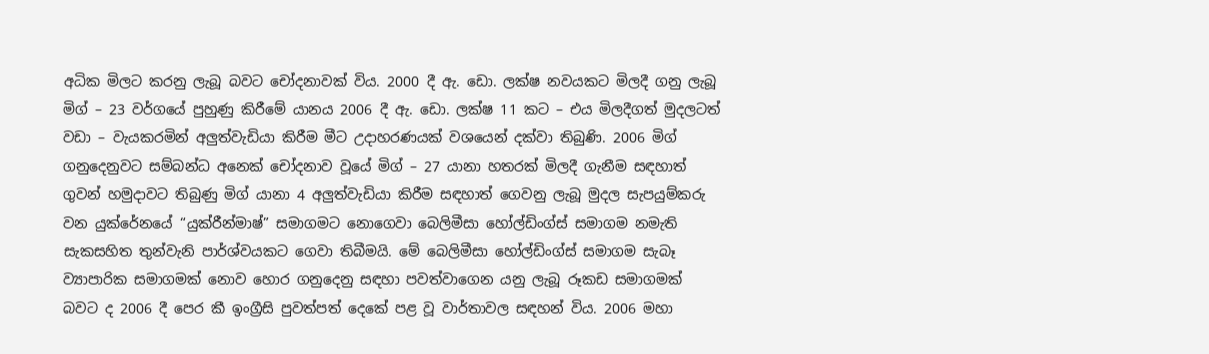අධික මිලට කරනු ලැබූ බවට චෝදනාවක්‌ විය. 2000 දී ඇ. ඩො. ලක්‌ෂ නවයකට මිලදී ගනු ලැබූ මිග් – 23 වර්ගයේ පුහුණු කිරීමේ යානය 2006 දී ඇ. ඩො. ලක්‌ෂ 11 කට – එය මිලදීගත් මුදලටත් වඩා – වැයකරමින් අලුත්වැඩියා කිරීම මීට උදාහරණයක්‌ වශයෙන් දක්‌වා තිබුණි. 2006 මිග් ගනුදෙනුවට සම්බන්ධ අනෙක්‌ චෝදනාව වූයේ මිග් – 27 යානා හතරක්‌ මිලදී ගැනීම සඳහාත් ගුවන් හමුදාවට තිබුණු මිග් යානා 4 අලුත්වැඩියා කිරීම සඳහාත් ගෙවනු ලැබූ මුදල සැපයුම්කරු වන යුක්‌රේනයේ “යුක්‌රීන්මාෂ්” සමාගමට නොගෙවා බෙලිමීසා හෝල්ඩිංග්ස්‌ සමාගම නමැති සැකසහිත තුන්වැනි පාර්ශ්වයකට ගෙවා තිබීමයි. මේ බෙලිමීසා හෝල්ඩිංග්ස්‌ සමාගම සැබෑ ව්‍යාපාරික සමාගමක්‌ නොව හොර ගනුදෙනු සඳහා පවත්වාගෙන යනු ලැබූ රූකඩ සමාගමක්‌ බවට ද 2006 දී පෙර කී ඉංග්‍රීසි පුවත්පත් දෙකේ පළ වූ වාර්තාවල සඳහන් විය. 2006 මහා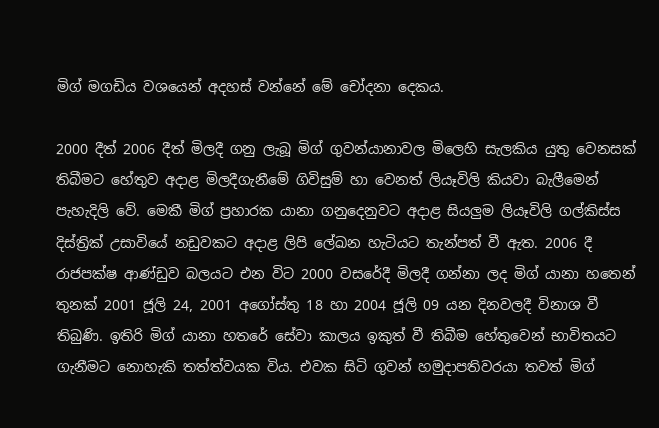මිග් මගඩිය වශයෙන් අදහස්‌ වන්නේ මේ චෝදනා දෙකය.

2000 දීත් 2006 දීත් මිලදී ගනු ලැබූ මිග් ගුවන්යානාවල මිලෙහි සැලකිය යුතු වෙනසක්‌ තිබීමට හේතුව අදාළ මිලදීගැනීමේ ගිවිසුම් හා වෙනත් ලියෑවිලි කියවා බැලීමෙන් පැහැදිලි වේ. මෙකී මිග් ප්‍රහාරක යානා ගනුදෙනුවට අදාළ සියලුම ලියෑවිලි ගල්කිස්‌ස දිස්‌ත්‍රික්‌ උසාවියේ නඩුවකට අදාළ ලිපි ලේඛන හැටියට තැන්පත් වී ඇත. 2006 දී රාජපක්‌ෂ ආණ්‌ඩුව බලයට එන විට 2000 වසරේදී මිලදී ගන්නා ලද මිග් යානා හතෙන් තුනක්‌ 2001 ජූලි 24, 2001 අගෝස්‌තු 18 හා 2004 ජූලි 09 යන දිනවලදී විනාශ වී තිබුණි. ඉතිරි මිග් යානා හතරේ සේවා කාලය ඉකුත් වී තිබීම හේතුවෙන් භාවිතයට ගැනීමට නොහැකි තත්ත්වයක විය. එවක සිටි ගුවන් හමුදාපතිවරයා තවත් මිග්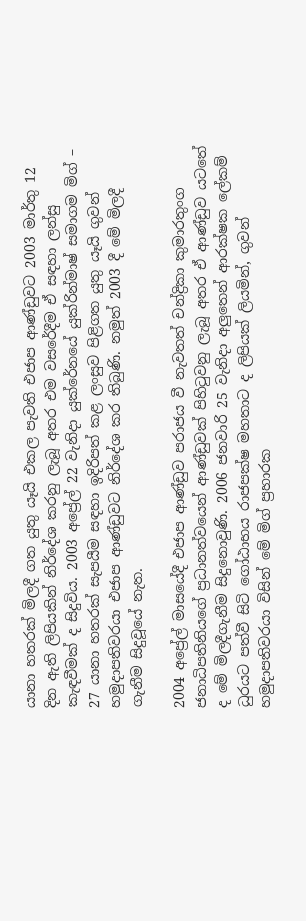යානා හතරක්‌ මිලදී ගත යුතු යෑයි එකල පැවති එජාප ආණ්‌ඩුවට 2003 මාර්තු 12 දින ඇති ලිපියකින් නිර්දේශ කරනු ලැබූ අතර එම වසරේදීම ඒ සඳහා ලන්සු කැඳවීමක්‌ ද සිදුවිය. 2003 අප්‍රේල් 22 වැනිදා යුක්‌රේනයේ යුක්‌රින්මාෂ් සමාගම මිග් – 27 යානා හතරක්‌ සැපයීම සඳහා ඉදිරිපත් කළ ලංසුව පිළිගත යුතු යෑයි ගුවන් හමුදාපතිවරයා එජාප ආණ්‌ඩුවට නිර්දේශ කර තිබුණි. නමුත් 2003 දී මේ මිලදී ගැනීම සිදුවූයේ නැත.

2004 අප්‍රේල් මාසයේදී එජාප ආණ්‌ඩුව පරාජය වී නැවතත් චන්ද්‍රිකා කුමාරතුංග ජනාධිපතිනියගේ ප්‍රධානත්වයෙන් ආණ්‌ඩුවක්‌ පිහිටුවනු ලැබූ අතර ඒ ආණ්‌ඩුව යටතේ ද මේ මිලදීගැනීම සිදුනොවුණි. 2006 ජනවාරි 25 වැනිදා අලුතෙන් ආරක්‌ෂක ලේකම් ධුරයට පත්වී සිටි ගෝඨාභය රාජපක්‌ෂ මහතාට ද ලිපියක්‌ ලියමින්, ගුවන් හමුදාපතිවරයා විසින් මේ මිග් ප්‍රහාරක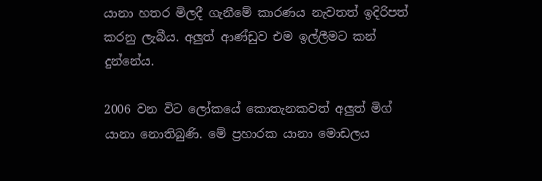යානා හතර මිලදී ගැනීමේ කාරණය නැවතත් ඉදිරිපත් කරනු ලැබීය. අලුත් ආණ්‌ඩුව එම ඉල්ලීමට කන් දුන්නේය.

2006 වන විට ලෝකයේ කොතැනකවත් අලුත් මිග් යානා නොතිබුණි. මේ ප්‍රහාරක යානා මොඩලය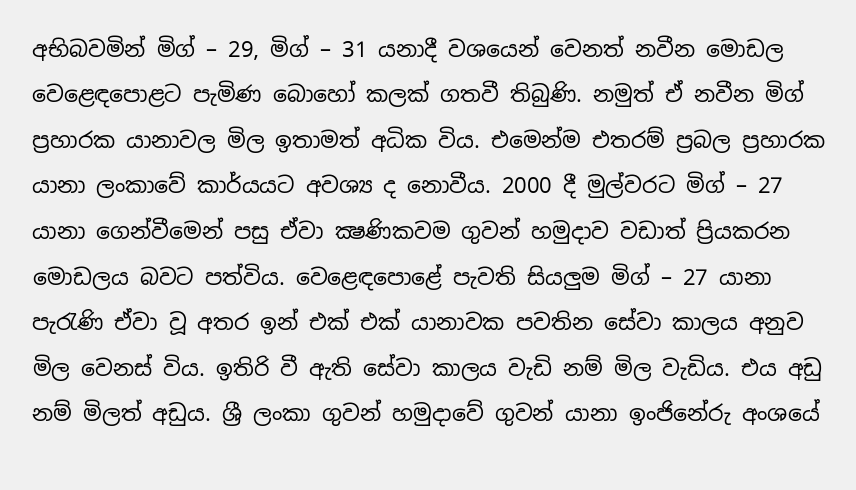අභිබවමින් මිග් – 29, මිග් – 31 යනාදී වශයෙන් වෙනත් නවීන මොඩල වෙළෙඳපොළට පැමිණ බොහෝ කලක්‌ ගතවී තිබුණි. නමුත් ඒ නවීන මිග් ප්‍රහාරක යානාවල මිල ඉතාමත් අධික විය. එමෙන්ම එතරම් ප්‍රබල ප්‍රහාරක යානා ලංකාවේ කාර්යයට අවශ්‍ය ද නොවීය. 2000 දී මුල්වරට මිග් – 27 යානා ගෙන්වීමෙන් පසු ඒවා ක්‍ෂණිකවම ගුවන් හමුදාව වඩාත් ප්‍රියකරන මොඩලය බවට පත්විය. වෙළෙඳපොළේ පැවති සියලුම මිග් – 27 යානා පැරැණි ඒවා වූ අතර ඉන් එක්‌ එක්‌ යානාවක පවතින සේවා කාලය අනුව මිල වෙනස්‌ විය. ඉතිරි වී ඇති සේවා කාලය වැඩි නම් මිල වැඩිය. එය අඩු නම් මිලත් අඩුය. ශ්‍රී ලංකා ගුවන් හමුදාවේ ගුවන් යානා ඉංජිනේරු අංශයේ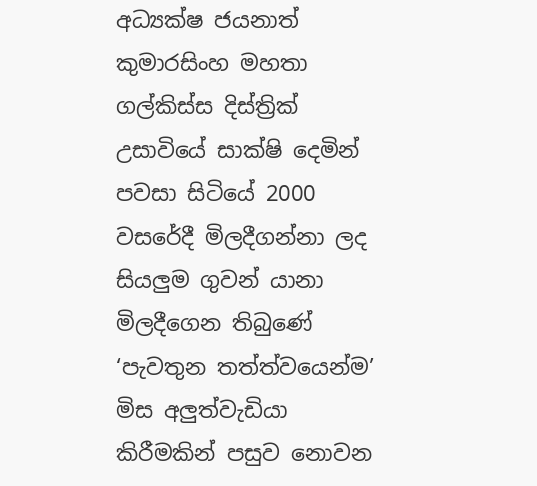අධ්‍යක්‌ෂ ජයනාත් කුමාරසිංහ මහතා ගල්කිස්‌ස දිස්‌ත්‍රික්‌ උසාවියේ සාක්‌ෂි දෙමින් පවසා සිටියේ 2000 වසරේදී මිලදීගන්නා ලද සියලුම ගුවන් යානා මිලදීගෙන තිබුණේ ‘පැවතුන තත්ත්වයෙන්ම’ මිස අලුත්වැඩියා කිරීමකින් පසුව නොවන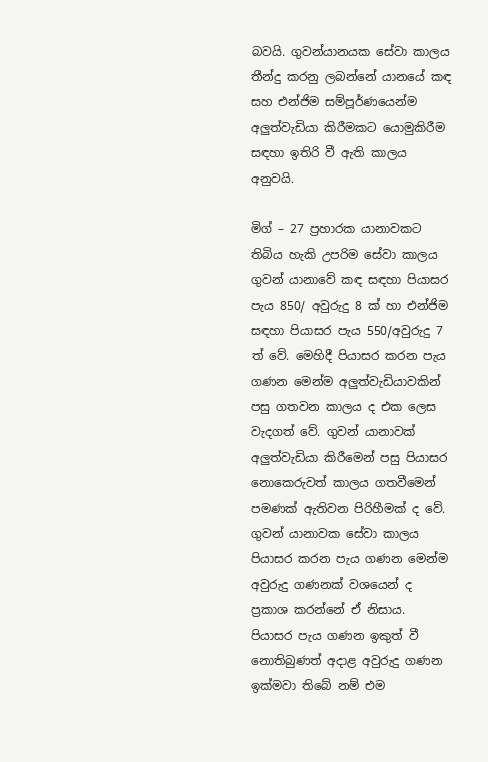බවයි. ගුවන්යානයක සේවා කාලය තීන්දු කරනු ලබන්නේ යානයේ කඳ සහ එන්ජිම සම්පූර්ණයෙන්ම අලුත්වැඩියා කිරීමකට යොමුකිරීම සඳහා ඉතිරි වී ඇති කාලය අනුවයි.

මිග් – 27 ප්‍රහාරක යානාවකට තිබිය හැකි උපරිම සේවා කාලය ගුවන් යානාවේ කඳ සඳහා පියාසර පැය 850/ අවුරුදු 8 ක්‌ හා එන්ජිම සඳහා පියාසර පැය 550/අවුරුදු 7 ත් වේ. මෙහිදී පියාසර කරන පැය ගණන මෙන්ම අලුත්වැඩියාවකින් පසු ගතවන කාලය ද එක ලෙස වැදගත් වේ. ගුවන් යානාවක්‌ අලුත්වැඩියා කිරීමෙන් පසු පියාසර නොකෙරුවත් කාලය ගතවීමෙන් පමණක්‌ ඇතිවන පිරිහීමක්‌ ද වේ. ගුවන් යානාවක සේවා කාලය පියාසර කරන පැය ගණන මෙන්ම අවුරුදු ගණනක්‌ වශයෙන් ද ප්‍රකාශ කරන්නේ ඒ නිසාය. පියාසර පැය ගණන ඉකුත් වී නොතිබුණත් අදාළ අවුරුදු ගණන ඉක්‌මවා තිබේ නම් එම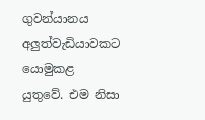ගුවන්යානය අලුත්වැඩියාවකට යොමුකළ යුතුවේ. එම නිසා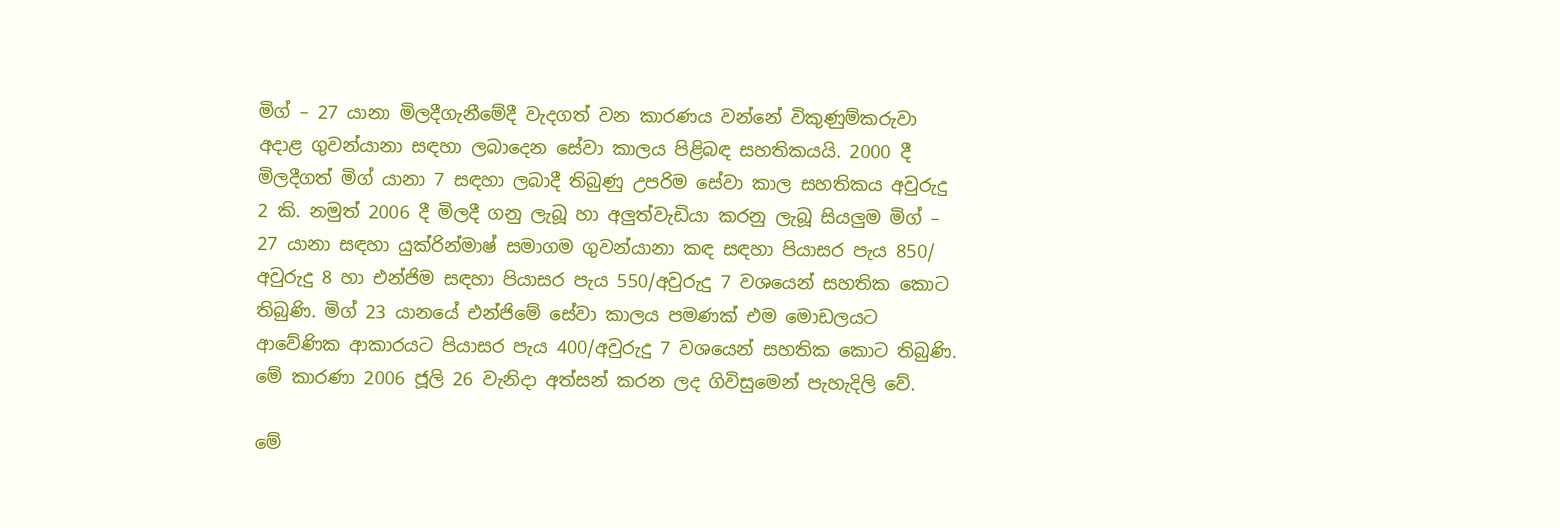මිග් – 27 යානා මිලදීගැනීමේදී වැදගත් වන කාරණය වන්නේ විකුණුම්කරුවා අදාළ ගුවන්යානා සඳහා ලබාදෙන සේවා කාලය පිළිබඳ සහතිකයයි. 2000 දී මිලදීගත් මිග් යානා 7 සඳහා ලබාදී තිබුණු උපරිම සේවා කාල සහතිකය අවුරුදු 2 කි. නමුත් 2006 දී මිලදී ගනු ලැබූ හා අලුත්වැඩියා කරනු ලැබූ සියලුම මිග් – 27 යානා සඳහා යුක්‌රින්මාෂ් සමාගම ගුවන්යානා කඳ සඳහා පියාසර පැය 850/ අවුරුදු 8 හා එන්ජිම සඳහා පියාසර පැය 550/අවුරුදු 7 වශයෙන් සහතික කොට තිබුණි. මිග් 23 යානයේ එන්ජිමේ සේවා කාලය පමණක්‌ එම මොඩලයට ආවේණික ආකාරයට පියාසර පැය 400/අවුරුදු 7 වශයෙන් සහතික කොට තිබුණි. මේ කාරණා 2006 ජූලි 26 වැනිදා අත්සන් කරන ලද ගිවිසුමෙන් පැහැදිලි වේ.

මේ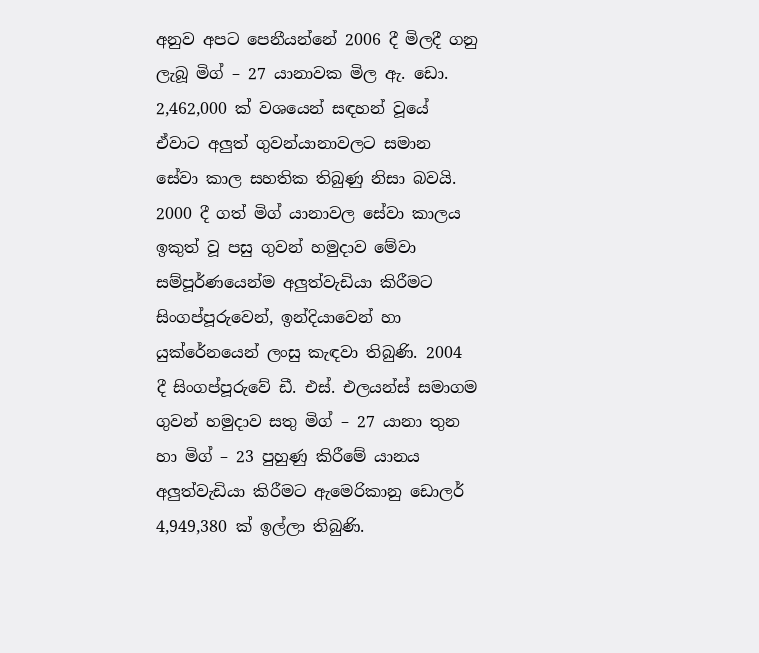අනුව අපට පෙනීයන්නේ 2006 දී මිලදී ගනු ලැබූ මිග් – 27 යානාවක මිල ඇ. ඩො. 2,462,000 ක්‌ වශයෙන් සඳහන් වූයේ ඒවාට අලුත් ගුවන්යානාවලට සමාන සේවා කාල සහතික තිබුණු නිසා බවයි. 2000 දී ගත් මිග් යානාවල සේවා කාලය ඉකුත් වූ පසු ගුවන් හමුදාව මේවා සම්පූර්ණයෙන්ම අලුත්වැඩියා කිරීමට සිංගප්පූරුවෙන්, ඉන්දියාවෙන් හා යුක්‌රේනයෙන් ලංසු කැඳවා තිබුණි. 2004 දී සිංගප්පූරුවේ ඩී. එස්‌. එලයන්ස්‌ සමාගම ගුවන් හමුදාව සතු මිග් – 27 යානා තුන හා මිග් – 23 පුහුණු කිරීමේ යානය අලුත්වැඩියා කිරීමට ඇමෙරිකානු ඩොලර් 4,949,380 ක්‌ ඉල්ලා තිබුණි.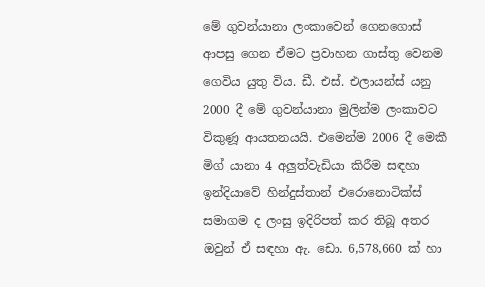මේ ගුවන්යානා ලංකාවෙන් ගෙනගොස්‌ ආපසු ගෙන ඒමට ප්‍රවාහන ගාස්‌තු වෙනම ගෙවිය යුතු විය. ඩී. එස්‌. එලායන්ස්‌ යනු 2000 දී මේ ගුවන්යානා මුලින්ම ලංකාවට විකුණූ ආයතනයයි. එමෙන්ම 2006 දී මෙකී මිග් යානා 4 අලුත්වැඩියා කිරීම සඳහා ඉන්දියාවේ හින්දුස්‌තාන් එරොනොටික්‌ස්‌ සමාගම ද ලංසු ඉදිරිපත් කර තිබූ අතර ඔවුන් ඒ සඳහා ඇ. ඩො. 6,578,660 ක්‌ හා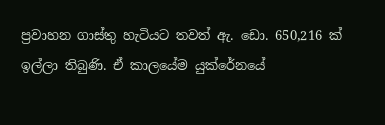ප්‍රවාහන ගාස්‌තු හැටියට තවත් ඇ. ඩො. 650,216 ක්‌ ඉල්ලා තිබුණි. ඒ කාලයේම යුක්‌රේනයේ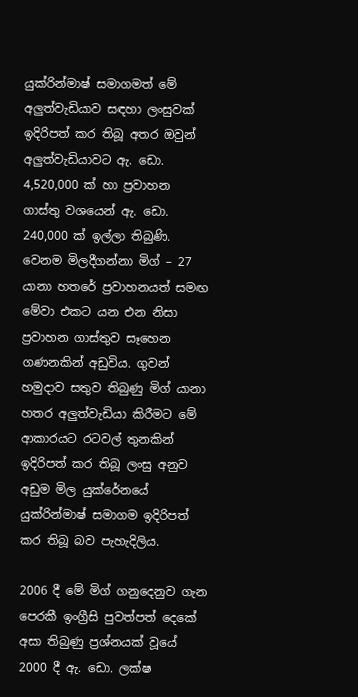යුක්‌රින්මාෂ් සමාගමත් මේ අලුත්වැඩියාව සඳහා ලංසුවක්‌ ඉදිරිපත් කර තිබූ අතර ඔවුන් අලුත්වැඩියාවට ඇ. ඩො. 4,520,000 ක්‌ හා ප්‍රවාහන ගාස්‌තු වශයෙන් ඇ. ඩො. 240,000 ක්‌ ඉල්ලා තිබුණි. වෙනම මිලදීගන්නා මිග් – 27 යානා හතරේ ප්‍රවාහනයත් සමඟ මේවා එකට යන එන නිසා ප්‍රවාහන ගාස්‌තුව සෑහෙන ගණනකින් අඩුවිය. ගුවන් හමුදාව සතුව තිබුණු මිග් යානා හතර අලුත්වැඩියා කිරීමට මේ ආකාරයට රටවල් තුනකින් ඉදිරිපත් කර තිබූ ලංසු අනුව අඩුම මිල යුක්‌රේනයේ යුක්‌රින්මාෂ් සමාගම ඉදිරිපත් කර තිබූ බව පැහැදිලිය.

2006 දී මේ මිග් ගනුදෙනුව ගැන පෙරකී ඉංග්‍රීසි පුවත්පත් දෙකේ අසා තිබුණු ප්‍රශ්නයක්‌ වූයේ 2000 දී ඇ. ඩො. ලක්‌ෂ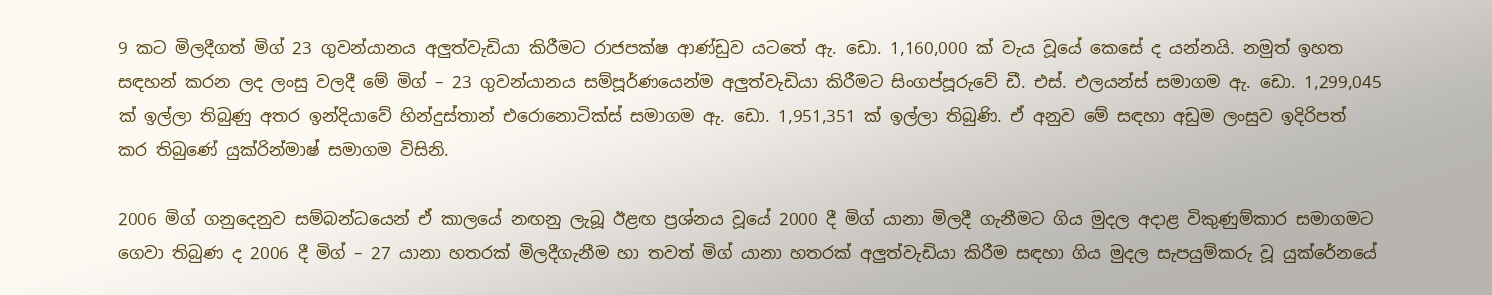9 කට මිලදීගත් මිග් 23 ගුවන්යානය අලුත්වැඩියා කිරීමට රාජපක්‌ෂ ආණ්‌ඩුව යටතේ ඇ. ඩො. 1,160,000 ක්‌ වැය වූයේ කෙසේ ද යන්නයි. නමුත් ඉහත සඳහන් කරන ලද ලංසු වලදී මේ මිග් – 23 ගුවන්යානය සම්පූර්ණයෙන්ම අලුත්වැඩියා කිරීමට සිංගප්පූරුවේ ඩී. එස්‌. එලයන්ස්‌ සමාගම ඇ. ඩො. 1,299,045 ක්‌ ඉල්ලා තිබුණු අතර ඉන්දියාවේ හින්දුස්‌තාන් එරොනොටික්‌ස්‌ සමාගම ඇ. ඩො. 1,951,351 ක්‌ ඉල්ලා තිබුණි. ඒ අනුව මේ සඳහා අඩුම ලංසුව ඉදිරිපත් කර තිබුණේ යුක්‌රින්මාෂ් සමාගම විසිනි.

2006 මිග් ගනුදෙනුව සම්බන්ධයෙන් ඒ කාලයේ නඟනු ලැබූ ඊළඟ ප්‍රශ්නය වූයේ 2000 දී මිග් යානා මිලදී ගැනීමට ගිය මුදල අදාළ විකුණුම්කාර සමාගමට ගෙවා තිබුණ ද 2006 දී මිග් – 27 යානා හතරක්‌ මිලදීගැනීම හා තවත් මිග් යානා හතරක්‌ අලුත්වැඩියා කිරීම සඳහා ගිය මුදල සැපයුම්කරු වූ යුක්‌රේනයේ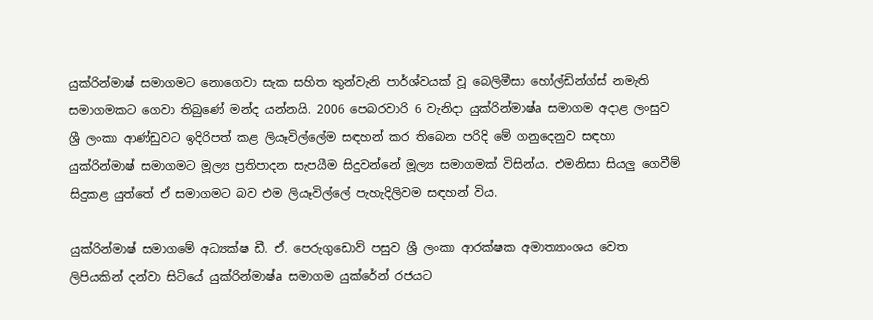යුක්‌රින්මාෂ් සමාගමට නොගෙවා සැක සහිත තුන්වැනි පාර්ශ්වයක්‌ වූ බෙලිමීසා හෝල්ඩින්ග්ස්‌ නමැති සමාගමකට ගෙවා තිබුණේ මන්ද යන්නයි. 2006 පෙබරවාරි 6 වැනිදා යුක්‌රින්මාෂ්a සමාගම අදාළ ලංසුව ශ්‍රී ලංකා ආණ්‌ඩුවට ඉදිරිපත් කළ ලියෑවිල්ලේම සඳහන් කර තිබෙන පරිදි මේ ගනුදෙනුව සඳහා යුක්‌රින්මාෂ් සමාගමට මූල්‍ය ප්‍රතිපාදන සැපයීම සිදුවන්නේ මූල්‍ය සමාගමක්‌ විසින්ය. එමනිසා සියලු ගෙවීම් සිදුකළ යුත්තේ ඒ සමාගමට බව එම ලියෑවිල්ලේ පැහැදිලිවම සඳහන් විය.

යුක්‌රින්මාෂ් සමාගමේ අධ්‍යක්‌ෂ ඩී. ඒ. පෙරුගුඩොව් පසුව ශ්‍රී ලංකා ආරක්‌ෂක අමාත්‍යාංශය වෙත ලිපියකින් දන්වා සිටියේ යුක්‌රින්මාෂ්a සමාගම යුක්‌රේන් රජයට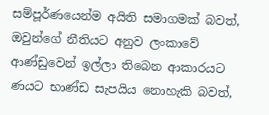සම්පූර්ණයෙන්ම අයිති සමාගමක්‌ බවත්, ඔවුන්ගේ නීතියට අනුව ලංකාවේ ආණ්‌ඩුවෙන් ඉල්ලා තිබෙන ආකාරයට ණයට භාණ්‌ඩ සැපයිය නොහැකි බවත්,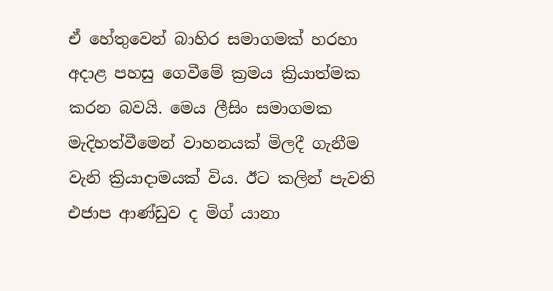ඒ හේතුවෙන් බාහිර සමාගමක්‌ හරහා අදාළ පහසු ගෙවීමේ ක්‍රමය ක්‍රියාත්මක කරන බවයි. මෙය ලීසිං සමාගමක මැදිහත්වීමෙන් වාහනයක්‌ මිලදී ගැනීම වැනි ක්‍රියාදාමයක්‌ විය. ඊට කලින් පැවති එජාප ආණ්‌ඩුව ද මිග් යානා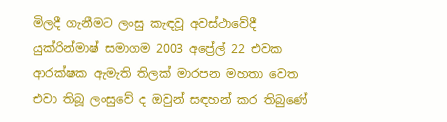මිලදී ගැනීමට ලංසු කැඳවූ අවස්‌ථාවේදී යුක්‌රින්මාෂ් සමාගම 2003 අප්‍රේල් 22 එවක ආරක්‌ෂක ඇමැති තිලක්‌ මාරපන මහතා වෙත එවා තිබූ ලංසුවේ ද ඔවුන් සඳහන් කර තිබුණේ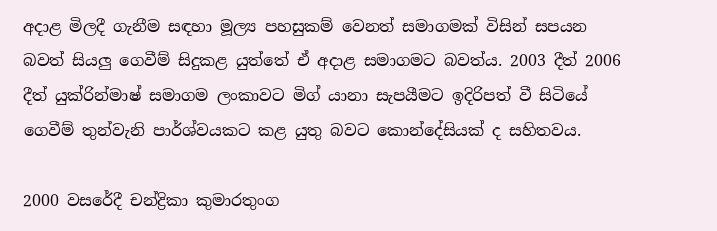අදාළ මිලදී ගැනීම සඳහා මූල්‍ය පහසුකම් වෙනත් සමාගමක්‌ විසින් සපයන බවත් සියලු ගෙවීම් සිදුකළ යුත්තේ ඒ අදාළ සමාගමට බවත්ය. 2003 දීත් 2006 දීත් යුක්‌රින්මාෂ් සමාගම ලංකාවට මිග් යානා සැපයීමට ඉදිරිපත් වී සිටියේ ගෙවීම් තුන්වැනි පාර්ශ්වයකට කළ යුතු බවට කොන්දේසියක්‌ ද සහිතවය.

2000 වසරේදී චන්ද්‍රිකා කුමාරතුංග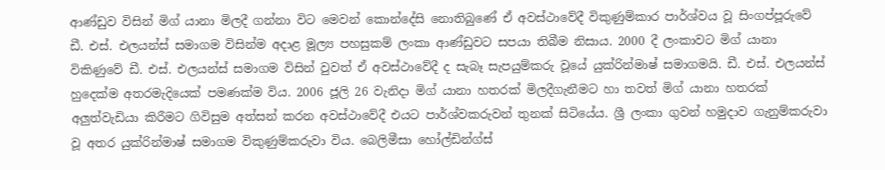ආණ්‌ඩුව විසින් මිග් යානා මිලදී ගන්නා විට මෙවන් කොන්දේසි නොතිබුණේ ඒ අවස්‌ථාවේදී විකුණුම්කාර පාර්ශ්වය වූ සිංගප්පූරුවේ ඩී. එස්‌. එලයන්ස්‌ සමාගම විසින්ම අදාළ මූල්‍ය පහසුකම් ලංකා ආණ්‌ඩුවට සපයා තිබීම නිසාය. 2000 දී ලංකාවට මිග් යානා විකිණුවේ ඩී. එස්‌. එලයන්ස්‌ සමාගම විසින් වුවත් ඒ අවස්‌ථාවේදී ද සැබෑ සැපයුම්කරු වූයේ යුක්‌රින්මාෂ් සමාගමයි. ඩී. එස්‌. එලයන්ස්‌ හුදෙක්‌ම අතරමැදියෙක්‌ පමණක්‌ම විය. 2006 ජූලි 26 වැනිදා මිග් යානා හතරක්‌ මිලදීගැනීමට හා තවත් මිග් යානා හතරක්‌ අලුත්වැඩියා කිරීමට ගිවිසුම අත්සන් කරන අවස්‌ථාවේදී එයට පාර්ශ්වකරුවන් තුනක්‌ සිටියේය. ශ්‍රී ලංකා ගුවන් හමුදාව ගැනුම්කරුවා වූ අතර යුක්‌රින්මාෂ් සමාගම විකුණුම්කරුවා විය. බෙලිමීසා හෝල්ඩින්ග්ස්‌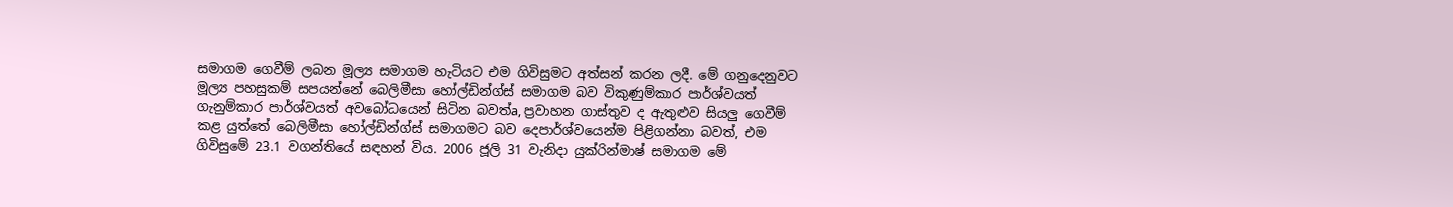සමාගම ගෙවීම් ලබන මූල්‍ය සමාගම හැටියට එම ගිවිසුමට අත්සන් කරන ලදී. මේ ගනුදෙනුවට මූල්‍ය පහසුකම් සපයන්නේ බෙලිමීසා හෝල්ඩින්ග්ස්‌ සමාගම බව විකුණුම්කාර පාර්ශ්වයත් ගැනුම්කාර පාර්ශ්වයත් අවබෝධයෙන් සිටින බවත්a, ප්‍රවාහන ගාස්‌තුව ද ඇතුළුව සියලු ගෙවීම් කළ යුත්තේ බෙලිමීසා හෝල්ඩින්ග්ස්‌ සමාගමට බව දෙපාර්ශ්වයෙන්ම පිළිගන්නා බවත්, එම ගිවිසුමේ 23.1 වගන්තියේ සඳහන් විය. 2006 ජූලි 31 වැනිදා යුක්‌රින්මාෂ් සමාගම මේ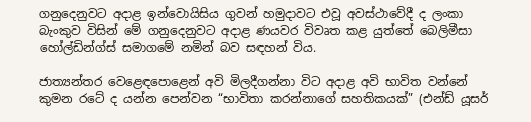ගනුදෙනුවට අදාළ ඉන්වොයිසිය ගුවන් හමුදාවට එවූ අවස්‌ථාවේදී ද ලංකා බැංකුව විසින් මේ ගනුදෙනුවට අදාළ ණයවර විවෘත කළ යුත්තේ බෙලිමීසා හෝල්ඩින්ග්ස්‌ සමාගමේ නමින් බව සඳහන් විය.

ජාත්‍යන්තර වෙළෙඳපොළෙන් අවි මිලදීගන්නා විට අදාළ අවි භාවිත වන්නේ කුමන රටේ ද යන්න පෙන්වන “භාවිතා කරන්නාගේ සහතිකයක්‌” (එන්ඩ් යූසර්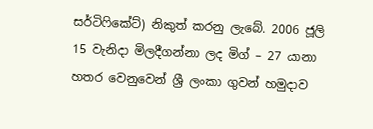සර්ටිෆිකේට්‌) නිකුත් කරනු ලැබේ. 2006 ජූලි 15 වැනිදා මිලදීගන්නා ලද මිග් – 27 යානා හතර වෙනුවෙන් ශ්‍රී ලංකා ගුවන් හමුදාව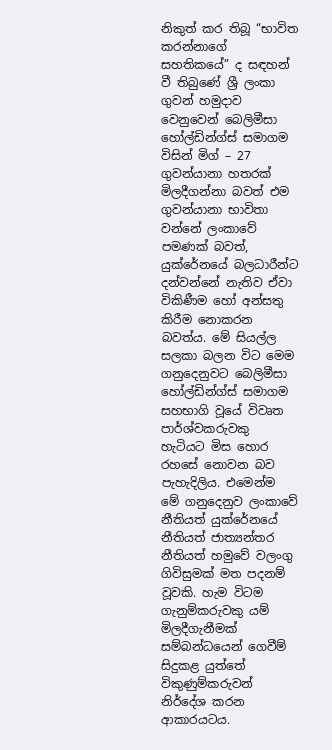නිකුත් කර තිබූ “භාවිත කරන්නාගේ සහතිකයේ” ද සඳහන් වී තිබුණේ ශ්‍රී ලංකා ගුවන් හමුදාව වෙනුවෙන් බෙලිමීසා හෝල්ඩින්ග්ස්‌ සමාගම විසින් මිග් – 27 ගුවන්යානා හතරක්‌ මිලදීගන්නා බවත් එම ගුවන්යානා භාවිතා වන්නේ ලංකාවේ පමණක්‌ බවත්, යුක්‌රේනයේ බලධාරීන්ට දන්වන්නේ නැතිව ඒවා විකිණීම හෝ අන්සතු කිරීම නොකරන බවත්ය. මේ සියල්ල සලකා බලන විට මෙම ගනුදෙනුවට බෙලිමීසා හෝල්ඩින්ග්ස්‌ සමාගම සහභාගි වූයේ විවෘත පාර්ශ්වකරුවකු හැටියට මිස හොර රහසේ නොවන බව පැහැදිලිය. එමෙන්ම මේ ගනුදෙනුව ලංකාවේ නීතියත් යුක්‌රේනයේ නීතියත් ජාත්‍යන්තර නීතියත් හමුවේ වලංගු ගිවිසුමක්‌ මත පදනම් වූවකි. හැම විටම ගැනුම්කරුවකු යම් මිලදීගැනීමක්‌ සම්බන්ධයෙන් ගෙවීම් සිදුකළ යුත්තේ විකුණුම්කරුවන් නිර්දේශ කරන ආකාරයටය.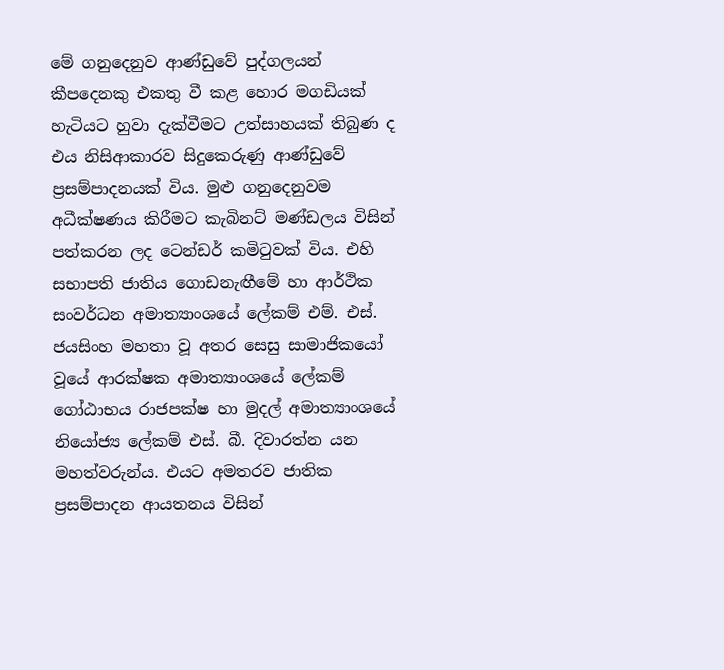මේ ගනුදෙනුව ආණ්‌ඩුවේ පුද්ගලයන් කීපදෙනකු එකතු වී කළ හොර මගඩියක්‌ හැටියට හුවා දැක්‌වීමට උත්සාහයක්‌ තිබුණ ද එය නිසිආකාරව සිදුකෙරුණු ආණ්‌ඩුවේ ප්‍රසම්පාදනයක්‌ විය. මුළු ගනුදෙනුවම අධීක්‌ෂණය කිරීමට කැබිනට්‌ මණ්‌ඩලය විසින් පත්කරන ලද ටෙන්ඩර් කමිටුවක්‌ විය. එහි සභාපති ජාතිය ගොඩනැඟීමේ හා ආර්ථික සංවර්ධන අමාත්‍යාංශයේ ලේකම් එම්. එස්‌. ජයසිංහ මහතා වූ අතර සෙසු සාමාජිකයෝ වූයේ ආරක්‌ෂක අමාත්‍යාංශයේ ලේකම් ගෝඨාභය රාජපක්‌ෂ හා මුදල් අමාත්‍යාංශයේ නියෝජ්‍ය ලේකම් එස්‌. බී. දිවාරත්න යන මහත්වරුන්ය. එයට අමතරව ජාතික ප්‍රසම්පාදන ආයතනය විසින්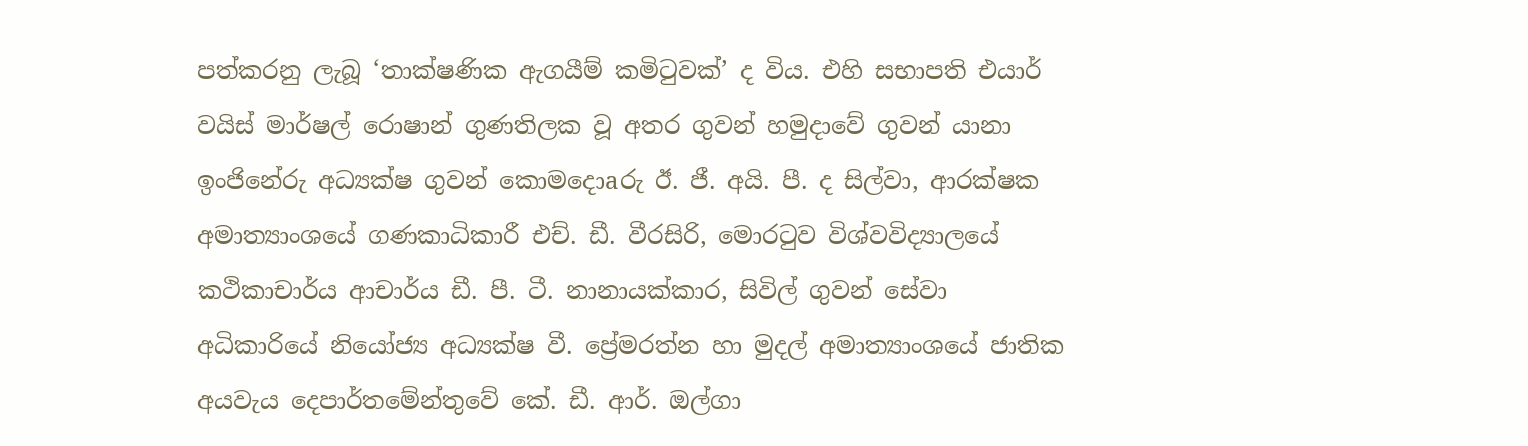පත්කරනු ලැබූ ‘තාක්‌ෂණික ඇගයීම් කමිටුවක්‌’ ද විය. එහි සභාපති එයාර් වයිස්‌ මාර්ෂල් රොෂාන් ගුණතිලක වූ අතර ගුවන් හමුදාවේ ගුවන් යානා ඉංජිනේරු අධ්‍යක්‌ෂ ගුවන් කොමදොaරු ඊ. ජී. අයි. පී. ද සිල්වා, ආරක්‌ෂක අමාත්‍යාංශයේ ගණකාධිකාරී එච්. ඩී. වීරසිරි, මොරටුව විශ්වවිද්‍යාලයේ කථිකාචාර්ය ආචාර්ය ඩී. පී. ටී. නානායක්‌කාර, සිවිල් ගුවන් සේවා අධිකාරියේ නියෝජ්‍ය අධ්‍යක්‌ෂ වී. ප්‍රේමරත්න හා මුදල් අමාත්‍යාංශයේ ජාතික අයවැය දෙපාර්තමේන්තුවේ කේ. ඩී. ආර්. ඔල්ගා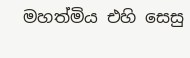මහත්මිය එහි සෙසු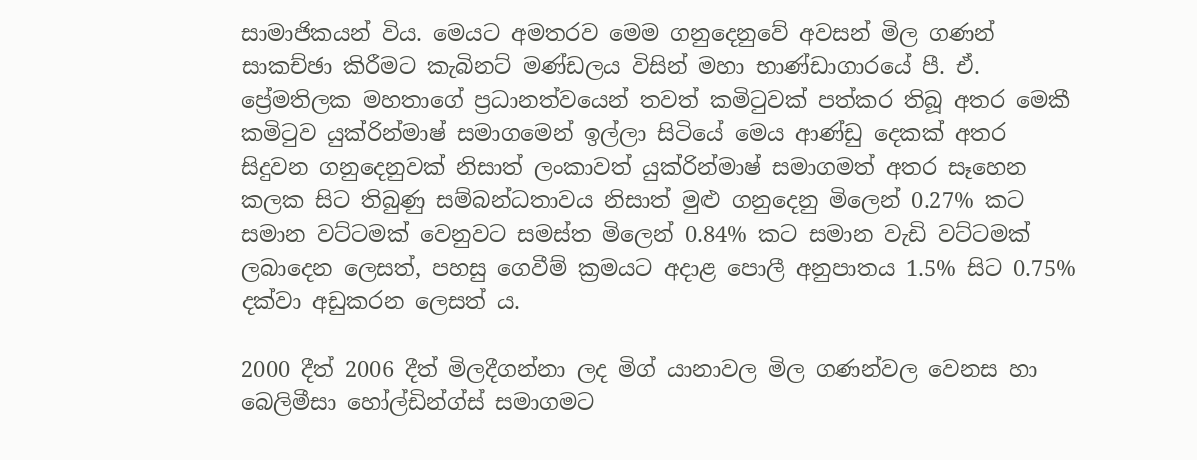සාමාජිකයන් විය. මෙයට අමතරව මෙම ගනුදෙනුවේ අවසන් මිල ගණන් සාකච්ඡා කිරීමට කැබිනට්‌ මණ්‌ඩලය විසින් මහා භාණ්‌ඩාගාරයේ පී. ඒ. ප්‍රේමතිලක මහතාගේ ප්‍රධානත්වයෙන් තවත් කමිටුවක්‌ පත්කර තිබූ අතර මෙකී කමිටුව යුක්‌රින්මාෂ් සමාගමෙන් ඉල්ලා සිටියේ මෙය ආණ්‌ඩු දෙකක්‌ අතර සිදුවන ගනුදෙනුවක්‌ නිසාත් ලංකාවත් යුක්‌රින්මාෂ් සමාගමත් අතර සෑහෙන කලක සිට තිබුණු සම්බන්ධතාවය නිසාත් මුළු ගනුදෙනු මිලෙන් 0.27% කට සමාන වට්‌ටමක්‌ වෙනුවට සමස්‌ත මිලෙන් 0.84% කට සමාන වැඩි වට්‌ටමක්‌ ලබාදෙන ලෙසත්, පහසු ගෙවීම් ක්‍රමයට අදාළ පොලී අනුපාතය 1.5% සිට 0.75% දක්‌වා අඩුකරන ලෙසත් ය.

2000 දීත් 2006 දීත් මිලදීගන්නා ලද මිග් යානාවල මිල ගණන්වල වෙනස හා බෙලිමීසා හෝල්ඩින්ග්ස්‌ සමාගමට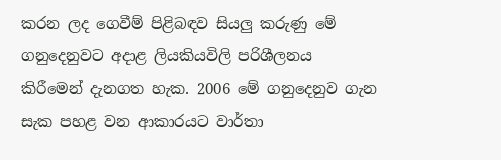කරන ලද ගෙවීම් පිළිබඳව සියලු කරුණු මේ ගනුදෙනුවට අදාළ ලියකියවිලි පරිශීලනය කිරීමෙන් දැනගත හැක. 2006 මේ ගනුදෙනුව ගැන සැක පහළ වන ආකාරයට වාර්තා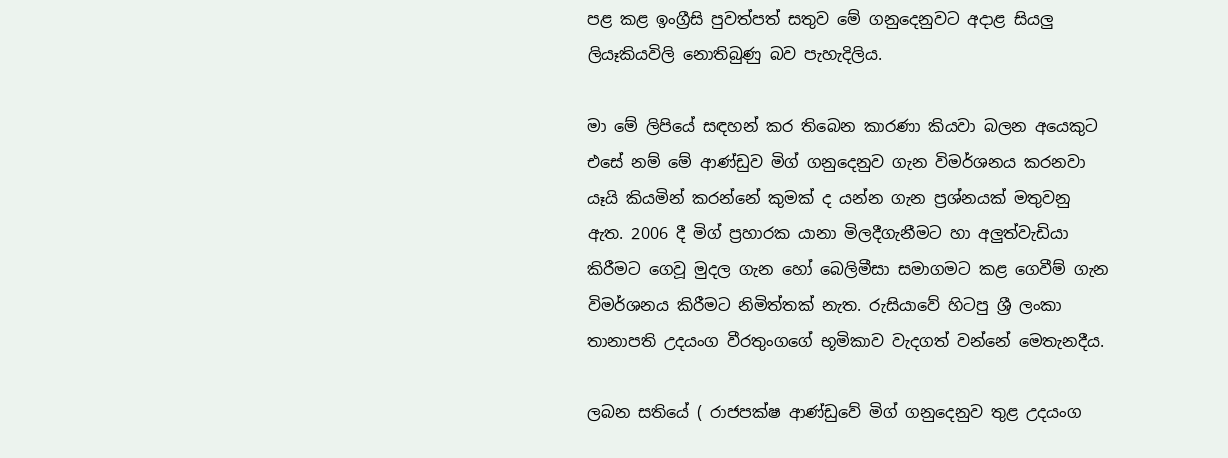පළ කළ ඉංග්‍රීසි පුවත්පත් සතුව මේ ගනුදෙනුවට අදාළ සියලු ලියෑකියවිලි නොතිබුණු බව පැහැදිලිය.

මා මේ ලිපියේ සඳහන් කර තිබෙන කාරණා කියවා බලන අයෙකුට එසේ නම් මේ ආණ්‌ඩුව මිග් ගනුදෙනුව ගැන විමර්ශනය කරනවා යෑයි කියමින් කරන්නේ කුමක්‌ ද යන්න ගැන ප්‍රශ්නයක්‌ මතුවනු ඇත. 2006 දී මිග් ප්‍රහාරක යානා මිලදීගැනීමට හා අලුත්වැඩියා කිරීමට ගෙවූ මුදල ගැන හෝ බෙලිමීසා සමාගමට කළ ගෙවීම් ගැන විමර්ශනය කිරීමට නිමිත්තක්‌ නැත. රුසියාවේ හිටපු ශ්‍රී ලංකා තානාපති උදයංග වීරතුංගගේ භූමිකාව වැදගත් වන්නේ මෙතැනදීය.

ලබන සතියේ ( රාජපක්‌ෂ ආණ්‌ඩුවේ මිග් ගනුදෙනුව තුළ උදයංග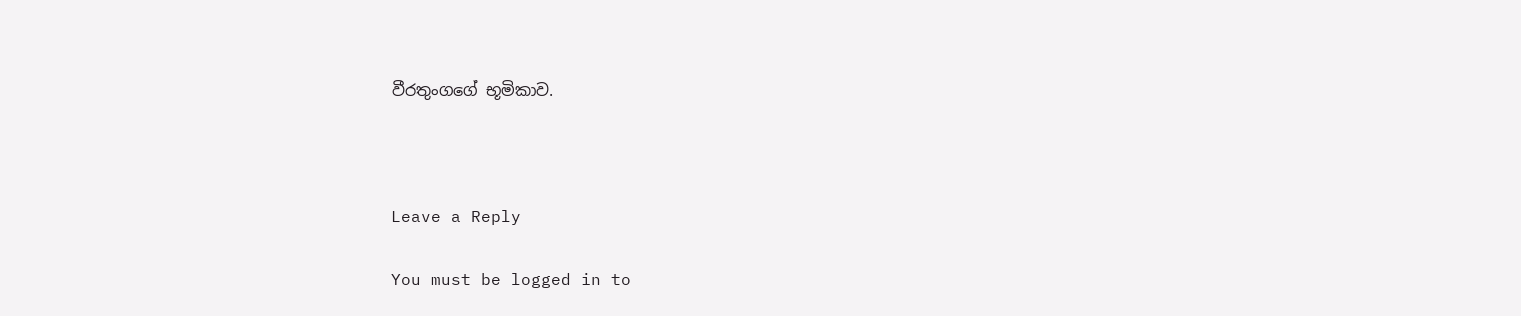වීරතුංගගේ භූමිකාව.



Leave a Reply

You must be logged in to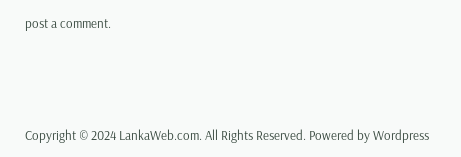post a comment.






Copyright © 2024 LankaWeb.com. All Rights Reserved. Powered by Wordpress